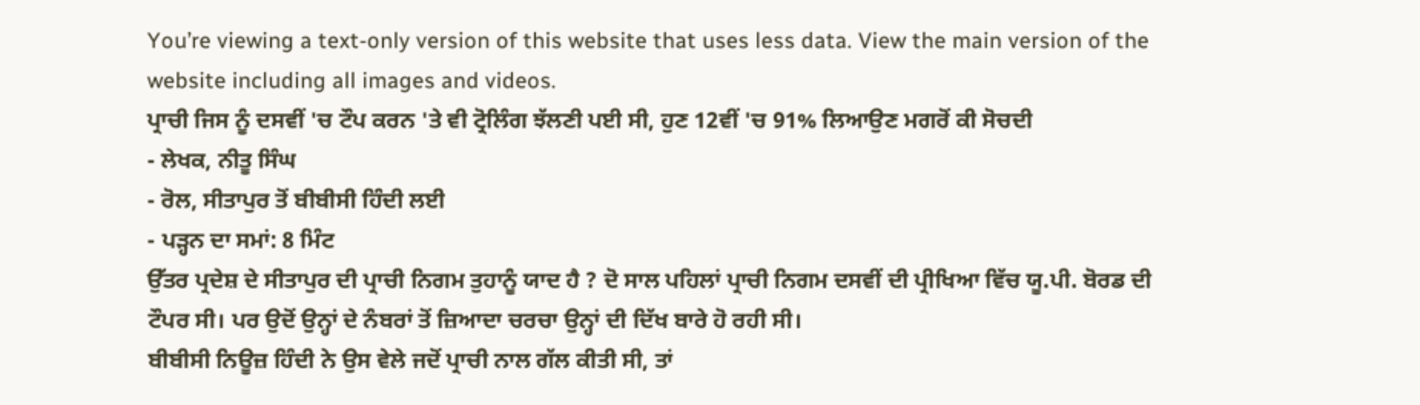You’re viewing a text-only version of this website that uses less data. View the main version of the website including all images and videos.
ਪ੍ਰਾਚੀ ਜਿਸ ਨੂੰ ਦਸਵੀਂ 'ਚ ਟੌਪ ਕਰਨ 'ਤੇ ਵੀ ਟ੍ਰੋਲਿੰਗ ਝੱਲਣੀ ਪਈ ਸੀ, ਹੁਣ 12ਵੀਂ 'ਚ 91% ਲਿਆਉਣ ਮਗਰੋਂ ਕੀ ਸੋਚਦੀ
- ਲੇਖਕ, ਨੀਤੂ ਸਿੰਘ
- ਰੋਲ, ਸੀਤਾਪੁਰ ਤੋਂ ਬੀਬੀਸੀ ਹਿੰਦੀ ਲਈ
- ਪੜ੍ਹਨ ਦਾ ਸਮਾਂ: 8 ਮਿੰਟ
ਉੱਤਰ ਪ੍ਰਦੇਸ਼ ਦੇ ਸੀਤਾਪੁਰ ਦੀ ਪ੍ਰਾਚੀ ਨਿਗਮ ਤੁਹਾਨੂੰ ਯਾਦ ਹੈ ? ਦੋ ਸਾਲ ਪਹਿਲਾਂ ਪ੍ਰਾਚੀ ਨਿਗਮ ਦਸਵੀਂ ਦੀ ਪ੍ਰੀਖਿਆ ਵਿੱਚ ਯੂ.ਪੀ. ਬੋਰਡ ਦੀ ਟੌਪਰ ਸੀ। ਪਰ ਉਦੋਂ ਉਨ੍ਹਾਂ ਦੇ ਨੰਬਰਾਂ ਤੋਂ ਜ਼ਿਆਦਾ ਚਰਚਾ ਉਨ੍ਹਾਂ ਦੀ ਦਿੱਖ ਬਾਰੇ ਹੋ ਰਹੀ ਸੀ।
ਬੀਬੀਸੀ ਨਿਊਜ਼ ਹਿੰਦੀ ਨੇ ਉਸ ਵੇਲੇ ਜਦੋਂ ਪ੍ਰਾਚੀ ਨਾਲ ਗੱਲ ਕੀਤੀ ਸੀ, ਤਾਂ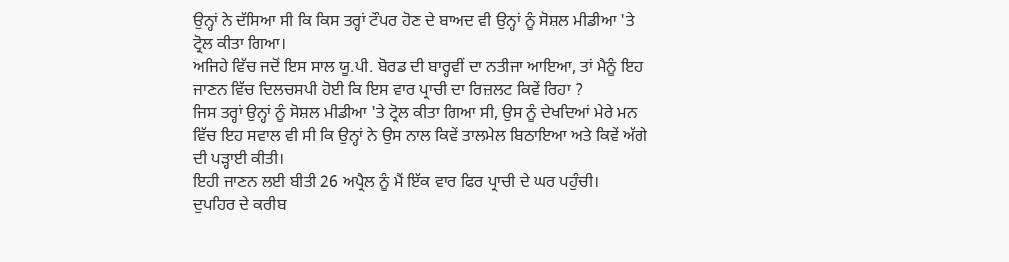ਉਨ੍ਹਾਂ ਨੇ ਦੱਸਿਆ ਸੀ ਕਿ ਕਿਸ ਤਰ੍ਹਾਂ ਟੌਪਰ ਹੋਣ ਦੇ ਬਾਅਦ ਵੀ ਉਨ੍ਹਾਂ ਨੂੰ ਸੋਸ਼ਲ ਮੀਡੀਆ 'ਤੇ ਟ੍ਰੋਲ ਕੀਤਾ ਗਿਆ।
ਅਜਿਹੇ ਵਿੱਚ ਜਦੋਂ ਇਸ ਸਾਲ ਯੂ.ਪੀ. ਬੋਰਡ ਦੀ ਬਾਰ੍ਹਵੀਂ ਦਾ ਨਤੀਜਾ ਆਇਆ, ਤਾਂ ਮੈਨੂੰ ਇਹ ਜਾਣਨ ਵਿੱਚ ਦਿਲਚਸਪੀ ਹੋਈ ਕਿ ਇਸ ਵਾਰ ਪ੍ਰਾਚੀ ਦਾ ਰਿਜ਼ਲਟ ਕਿਵੇਂ ਰਿਹਾ ?
ਜਿਸ ਤਰ੍ਹਾਂ ਉਨ੍ਹਾਂ ਨੂੰ ਸੋਸ਼ਲ ਮੀਡੀਆ 'ਤੇ ਟ੍ਰੋਲ ਕੀਤਾ ਗਿਆ ਸੀ, ਉਸ ਨੂੰ ਦੇਖਦਿਆਂ ਮੇਰੇ ਮਨ ਵਿੱਚ ਇਹ ਸਵਾਲ ਵੀ ਸੀ ਕਿ ਉਨ੍ਹਾਂ ਨੇ ਉਸ ਨਾਲ ਕਿਵੇਂ ਤਾਲਮੇਲ ਬਿਠਾਇਆ ਅਤੇ ਕਿਵੇਂ ਅੱਗੇ ਦੀ ਪੜ੍ਹਾਈ ਕੀਤੀ।
ਇਹੀ ਜਾਣਨ ਲਈ ਬੀਤੀ 26 ਅਪ੍ਰੈਲ ਨੂੰ ਮੈਂ ਇੱਕ ਵਾਰ ਫਿਰ ਪ੍ਰਾਚੀ ਦੇ ਘਰ ਪਹੁੰਚੀ।
ਦੁਪਹਿਰ ਦੇ ਕਰੀਬ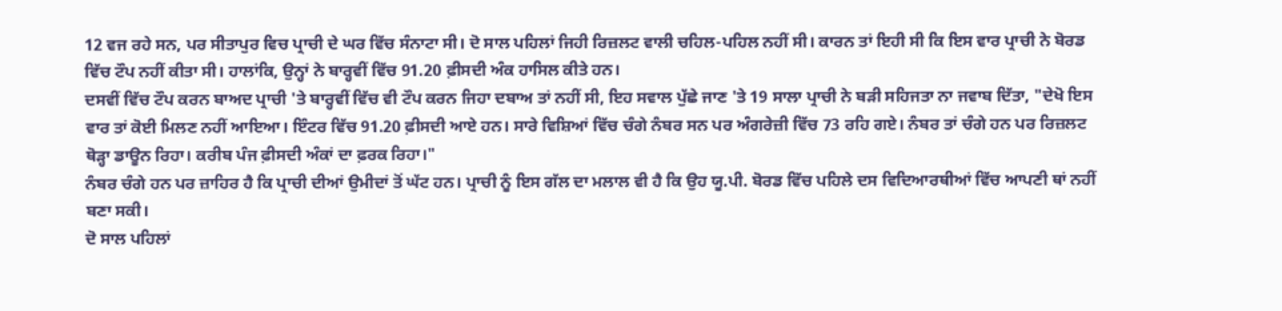12 ਵਜ ਰਹੇ ਸਨ, ਪਰ ਸੀਤਾਪੁਰ ਵਿਚ ਪ੍ਰਾਚੀ ਦੇ ਘਰ ਵਿੱਚ ਸੰਨਾਟਾ ਸੀ। ਦੋ ਸਾਲ ਪਹਿਲਾਂ ਜਿਹੀ ਰਿਜ਼ਲਟ ਵਾਲੀ ਚਹਿਲ-ਪਹਿਲ ਨਹੀਂ ਸੀ। ਕਾਰਨ ਤਾਂ ਇਹੀ ਸੀ ਕਿ ਇਸ ਵਾਰ ਪ੍ਰਾਚੀ ਨੇ ਬੋਰਡ ਵਿੱਚ ਟੌਪ ਨਹੀਂ ਕੀਤਾ ਸੀ। ਹਾਲਾਂਕਿ, ਉਨ੍ਹਾਂ ਨੇ ਬਾਰ੍ਹਵੀਂ ਵਿੱਚ 91.20 ਫ਼ੀਸਦੀ ਅੰਕ ਹਾਸਿਲ ਕੀਤੇ ਹਨ।
ਦਸਵੀਂ ਵਿੱਚ ਟੌਪ ਕਰਨ ਬਾਅਦ ਪ੍ਰਾਚੀ 'ਤੇ ਬਾਰ੍ਹਵੀਂ ਵਿੱਚ ਵੀ ਟੌਪ ਕਰਨ ਜਿਹਾ ਦਬਾਅ ਤਾਂ ਨਹੀਂ ਸੀ, ਇਹ ਸਵਾਲ ਪੁੱਛੇ ਜਾਣ 'ਤੇ 19 ਸਾਲਾ ਪ੍ਰਾਚੀ ਨੇ ਬੜੀ ਸਹਿਜਤਾ ਨਾ ਜਵਾਬ ਦਿੱਤਾ, "ਦੇਖੋ ਇਸ ਵਾਰ ਤਾਂ ਕੋਈ ਮਿਲਣ ਨਹੀਂ ਆਇਆ। ਇੰਟਰ ਵਿੱਚ 91.20 ਫ਼ੀਸਦੀ ਆਏ ਹਨ। ਸਾਰੇ ਵਿਸ਼ਿਆਂ ਵਿੱਚ ਚੰਗੇ ਨੰਬਰ ਸਨ ਪਰ ਅੰਗਰੇਜ਼ੀ ਵਿੱਚ 73 ਰਹਿ ਗਏ। ਨੰਬਰ ਤਾਂ ਚੰਗੇ ਹਨ ਪਰ ਰਿਜ਼ਲਟ ਥੋੜ੍ਹਾ ਡਾਊਨ ਰਿਹਾ। ਕਰੀਬ ਪੰਜ ਫ਼ੀਸਦੀ ਅੰਕਾਂ ਦਾ ਫ਼ਰਕ ਰਿਹਾ।"
ਨੰਬਰ ਚੰਗੇ ਹਨ ਪਰ ਜ਼ਾਹਿਰ ਹੈ ਕਿ ਪ੍ਰਾਚੀ ਦੀਆਂ ਉਮੀਦਾਂ ਤੋਂ ਘੱਟ ਹਨ। ਪ੍ਰਾਚੀ ਨੂੰ ਇਸ ਗੱਲ ਦਾ ਮਲਾਲ ਵੀ ਹੈ ਕਿ ਉਹ ਯੂ.ਪੀ. ਬੋਰਡ ਵਿੱਚ ਪਹਿਲੇ ਦਸ ਵਿਦਿਆਰਥੀਆਂ ਵਿੱਚ ਆਪਣੀ ਥਾਂ ਨਹੀਂ ਬਣਾ ਸਕੀ।
ਦੋ ਸਾਲ ਪਹਿਲਾਂ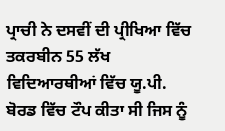ਪ੍ਰਾਚੀ ਨੇ ਦਸਵੀਂ ਦੀ ਪ੍ਰੀਖਿਆ ਵਿੱਚ ਤਕਰਬੀਨ 55 ਲੱਖ ਵਿਦਿਆਰਥੀਆਂ ਵਿੱਚ ਯੂ.ਪੀ. ਬੋਰਡ ਵਿੱਚ ਟੌਪ ਕੀਤਾ ਸੀ ਜਿਸ ਨੂੰ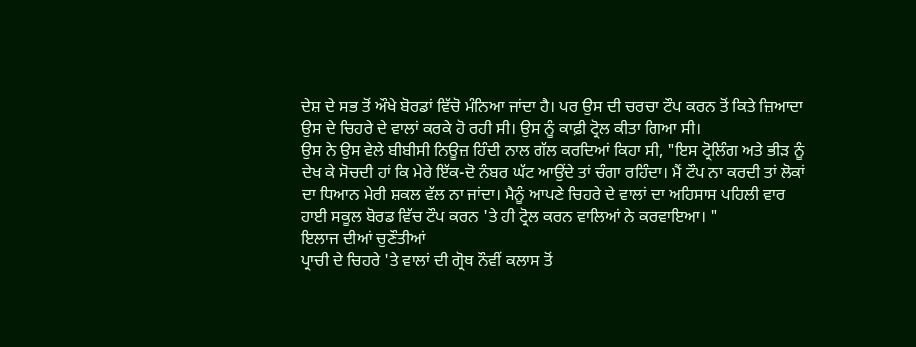ਦੇਸ਼ ਦੇ ਸਭ ਤੋਂ ਔਖੇ ਬੋਰਡਾਂ ਵਿੱਚੋ ਮੰਨਿਆ ਜਾਂਦਾ ਹੈ। ਪਰ ਉਸ ਦੀ ਚਰਚਾ ਟੌਪ ਕਰਨ ਤੋਂ ਕਿਤੇ ਜ਼ਿਆਦਾ ਉਸ ਦੇ ਚਿਹਰੇ ਦੇ ਵਾਲਾਂ ਕਰਕੇ ਹੋ ਰਹੀ ਸੀ। ਉਸ ਨੂੰ ਕਾਫ਼ੀ ਟ੍ਰੋਲ ਕੀਤਾ ਗਿਆ ਸੀ।
ਉਸ ਨੇ ਉਸ ਵੇਲੇ ਬੀਬੀਸੀ ਨਿਊਜ਼ ਹਿੰਦੀ ਨਾਲ ਗੱਲ ਕਰਦਿਆਂ ਕਿਹਾ ਸੀ, "ਇਸ ਟ੍ਰੋਲਿੰਗ ਅਤੇ ਭੀੜ ਨੂੰ ਦੇਖ ਕੇ ਸੋਚਦੀ ਹਾਂ ਕਿ ਮੇਰੇ ਇੱਕ-ਦੋ ਨੰਬਰ ਘੱਟ ਆਉਂਦੇ ਤਾਂ ਚੰਗਾ ਰਹਿੰਦਾ। ਮੈਂ ਟੌਪ ਨਾ ਕਰਦੀ ਤਾਂ ਲੋਕਾਂ ਦਾ ਧਿਆਨ ਮੇਰੀ ਸ਼ਕਲ ਵੱਲ ਨਾ ਜਾਂਦਾ। ਮੈਨੂੰ ਆਪਣੇ ਚਿਹਰੇ ਦੇ ਵਾਲਾਂ ਦਾ ਅਹਿਸਾਸ ਪਹਿਲੀ ਵਾਰ ਹਾਈ ਸਕੂਲ ਬੋਰਡ ਵਿੱਚ ਟੌਪ ਕਰਨ 'ਤੇ ਹੀ ਟ੍ਰੋਲ ਕਰਨ ਵਾਲਿਆਂ ਨੇ ਕਰਵਾਇਆ। "
ਇਲਾਜ ਦੀਆਂ ਚੁਣੌਤੀਆਂ
ਪ੍ਰਾਚੀ ਦੇ ਚਿਹਰੇ 'ਤੇ ਵਾਲਾਂ ਦੀ ਗ੍ਰੋਥ ਨੌਵੀਂ ਕਲਾਸ ਤੋਂ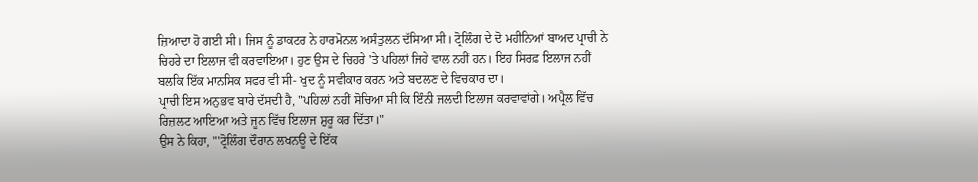ਜ਼ਿਆਦਾ ਹੋ ਗਈ ਸੀ। ਜਿਸ ਨੂੰ ਡਾਕਟਰ ਨੇ ਹਾਰਮੋਨਲ ਅਸੰਤੁਲਨ ਦੱਸਿਆ ਸੀ। ਟ੍ਰੋਲਿੰਗ ਦੇ ਦੋ ਮਹੀਨਿਆਂ ਬਾਅਦ ਪ੍ਰਾਚੀ ਨੇ ਚਿਹਰੇ ਦਾ ਇਲਾਜ ਵੀ ਕਰਵਾਇਆ। ਹੁਣ ਉਸ ਦੇ ਚਿਹਰੇ 'ਤੇ ਪਹਿਲਾਂ ਜਿਹੇ ਵਾਲ ਨਹੀਂ ਹਨ। ਇਹ ਸਿਰਫ਼ ਇਲਾਜ ਨਹੀਂ ਬਲਕਿ ਇੱਕ ਮਾਨਸਿਕ ਸਫਰ ਵੀ ਸੀ- ਖੁਦ ਨੂੰ ਸਵੀਕਾਰ ਕਰਨ ਅਤੇ ਬਦਲਣ ਦੇ ਵਿਚਕਾਰ ਦਾ।
ਪ੍ਰਾਚੀ ਇਸ ਅਨੁਭਵ ਬਾਰੇ ਦੱਸਦੀ ਹੈ, "ਪਹਿਲਾਂ ਨਹੀਂ ਸੋਚਿਆ ਸੀ ਕਿ ਇੰਨੀ ਜਲਦੀ ਇਲਾਜ ਕਰਵਾਵਾਂਗੇ। ਅਪ੍ਰੈਲ ਵਿੱਚ ਰਿਜ਼ਲਟ ਆਇਆ ਅਤੇ ਜੂਨ ਵਿੱਚ ਇਲਾਜ ਸ਼ੁਰੂ ਕਰ ਦਿੱਤਾ।"
ਉਸ ਨੇ ਕਿਹਾ, "'ਟ੍ਰੋਲਿੰਗ ਦੌਰਾਨ ਲਖਨਊ ਦੇ ਇੱਕ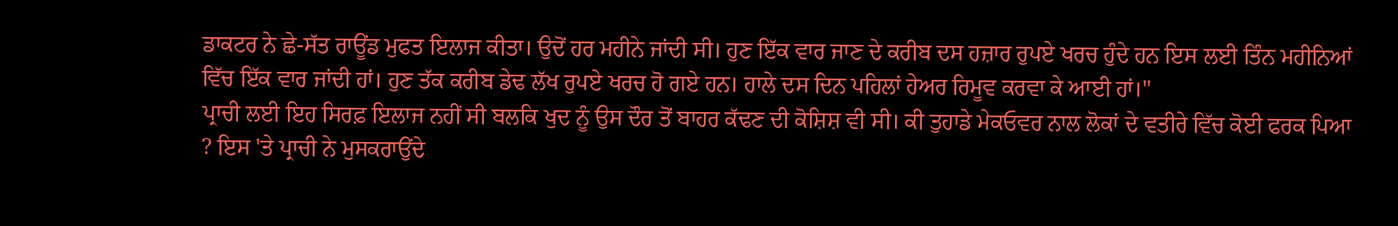ਡਾਕਟਰ ਨੇ ਛੇ-ਸੱਤ ਰਾਊਂਡ ਮੁਫਤ ਇਲਾਜ ਕੀਤਾ। ਉਦੋਂ ਹਰ ਮਹੀਨੇ ਜਾਂਦੀ ਸੀ। ਹੁਣ ਇੱਕ ਵਾਰ ਜਾਣ ਦੇ ਕਰੀਬ ਦਸ ਹਜ਼ਾਰ ਰੁਪਏ ਖਰਚ ਹੁੰਦੇ ਹਨ ਇਸ ਲਈ ਤਿੰਨ ਮਹੀਨਿਆਂ ਵਿੱਚ ਇੱਕ ਵਾਰ ਜਾਂਦੀ ਹਾਂ। ਹੁਣ ਤੱਕ ਕਰੀਬ ਡੇਢ ਲੱਖ ਰੁਪਏ ਖਰਚ ਹੋ ਗਏ ਹਨ। ਹਾਲੇ ਦਸ ਦਿਨ ਪਹਿਲਾਂ ਹੇਅਰ ਰਿਮੂਵ ਕਰਵਾ ਕੇ ਆਈ ਹਾਂ।"
ਪ੍ਰਾਚੀ ਲਈ ਇਹ ਸਿਰਫ਼ ਇਲਾਜ ਨਹੀਂ ਸੀ ਬਲਕਿ ਖੁਦ ਨੂੰ ਉਸ ਦੌਰ ਤੋਂ ਬਾਹਰ ਕੱਢਣ ਦੀ ਕੋਸ਼ਿਸ਼ ਵੀ ਸੀ। ਕੀ ਤੁਹਾਡੇ ਮੇਕਓਵਰ ਨਾਲ ਲੋਕਾਂ ਦੇ ਵਤੀਰੇ ਵਿੱਚ ਕੋਈ ਫਰਕ ਪਿਆ ? ਇਸ 'ਤੇ ਪ੍ਰਾਚੀ ਨੇ ਮੁਸਕਰਾਉਂਦੇ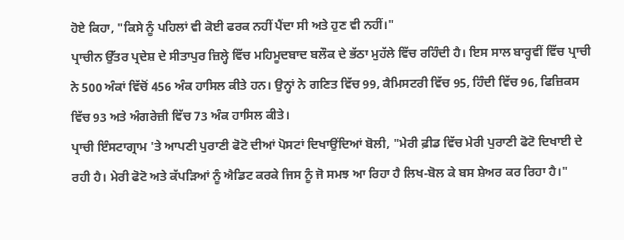ਹੋਏ ਕਿਹਾ, "ਕਿਸੇ ਨੂੰ ਪਹਿਲਾਂ ਵੀ ਕੋਈ ਫਰਕ ਨਹੀਂ ਪੈਂਦਾ ਸੀ ਅਤੇ ਹੁਣ ਵੀ ਨਹੀਂ।"
ਪ੍ਰਾਚੀਨ ਉੱਤਰ ਪ੍ਰਦੇਸ਼ ਦੇ ਸੀਤਾਪੁਰ ਜ਼ਿਲ੍ਹੇ ਵਿੱਚ ਮਹਿਮੂਦਬਾਦ ਬਲੌਕ ਦੇ ਭੱਠਾ ਮੁਹੱਲੇ ਵਿੱਚ ਰਹਿੰਦੀ ਹੈ। ਇਸ ਸਾਲ ਬਾਰ੍ਹਵੀਂ ਵਿੱਚ ਪ੍ਰਾਚੀ ਨੇ 500 ਅੰਕਾਂ ਵਿੱਚੋਂ 456 ਅੰਕ ਹਾਸਿਲ ਕੀਤੇ ਹਨ। ਉਨ੍ਹਾਂ ਨੇ ਗਣਿਤ ਵਿੱਚ 99, ਕੈਮਿਸਟਰੀ ਵਿੱਚ 95, ਹਿੰਦੀ ਵਿੱਚ 96, ਫਿਜ਼ਿਕਸ ਵਿੱਚ 93 ਅਤੇ ਅੰਗਰੇਜ਼ੀ ਵਿੱਚ 73 ਅੰਕ ਹਾਸਿਲ ਕੀਤੇ।
ਪ੍ਰਾਚੀ ਇੰਸਟਾਗ੍ਰਾਮ 'ਤੇ ਆਪਣੀ ਪੁਰਾਣੀ ਫੋਟੋ ਦੀਆਂ ਪੋਸਟਾਂ ਦਿਖਾਉਂਦਿਆਂ ਬੋਲੀ, "ਮੇਰੀ ਫ਼ੀਡ ਵਿੱਚ ਮੇਰੀ ਪੁਰਾਣੀ ਫੋਟੋ ਦਿਖਾਈ ਦੇ ਰਹੀ ਹੈ। ਮੇਰੀ ਫੋਟੋ ਅਤੇ ਕੱਪੜਿਆਂ ਨੂੰ ਐਡਿਟ ਕਰਕੇ ਜਿਸ ਨੂੰ ਜੋ ਸਮਝ ਆ ਰਿਹਾ ਹੈ ਲਿਖ-ਬੋਲ ਕੇ ਬਸ ਸ਼ੇਅਰ ਕਰ ਰਿਹਾ ਹੈ।"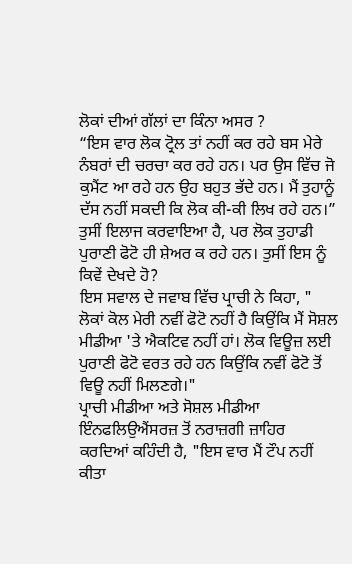ਲੋਕਾਂ ਦੀਆਂ ਗੱਲਾਂ ਦਾ ਕਿੰਨਾ ਅਸਰ ?
“ਇਸ ਵਾਰ ਲੋਕ ਟ੍ਰੋਲ ਤਾਂ ਨਹੀਂ ਕਰ ਰਹੇ ਬਸ ਮੇਰੇ ਨੰਬਰਾਂ ਦੀ ਚਰਚਾ ਕਰ ਰਹੇ ਹਨ। ਪਰ ਉਸ ਵਿੱਚ ਜੋ ਕੁਮੈਂਟ ਆ ਰਹੇ ਹਨ ਉਹ ਬਹੁਤ ਭੱਦੇ ਹਨ। ਮੈਂ ਤੁਹਾਨੂੰ ਦੱਸ ਨਹੀਂ ਸਕਦੀ ਕਿ ਲੋਕ ਕੀ-ਕੀ ਲਿਖ ਰਹੇ ਹਨ।”
ਤੁਸੀਂ ਇਲਾਜ ਕਰਵਾਇਆ ਹੈ, ਪਰ ਲੋਕ ਤੁਹਾਡੀ ਪੁਰਾਣੀ ਫੋਟੋ ਹੀ ਸ਼ੇਅਰ ਕ ਰਹੇ ਹਨ। ਤੁਸੀਂ ਇਸ ਨੂੰ ਕਿਵੇਂ ਦੇਖਦੇ ਹੋ?
ਇਸ ਸਵਾਲ ਦੇ ਜਵਾਬ ਵਿੱਚ ਪ੍ਰਾਚੀ ਨੇ ਕਿਹਾ, " ਲੋਕਾਂ ਕੋਲ ਮੇਰੀ ਨਵੀਂ ਫੋਟੋ ਨਹੀਂ ਹੈ ਕਿਉਂਕਿ ਮੈਂ ਸੋਸ਼ਲ ਮੀਡੀਆ 'ਤੇ ਐਕਟਿਵ ਨਹੀਂ ਹਾਂ। ਲੋਕ ਵਿਊਜ਼ ਲਈ ਪੁਰਾਣੀ ਫੋਟੋ ਵਰਤ ਰਹੇ ਹਨ ਕਿਉਂਕਿ ਨਵੀਂ ਫੋਟੋ ਤੋਂ ਵਿਊ ਨਹੀਂ ਮਿਲਣਗੇ।"
ਪ੍ਰਾਚੀ ਮੀਡੀਆ ਅਤੇ ਸੋਸ਼ਲ ਮੀਡੀਆ ਇੰਨਫਲਿਉਐਂਸਰਜ਼ ਤੋਂ ਨਰਾਜ਼ਗੀ ਜ਼ਾਹਿਰ ਕਰਦਿਆਂ ਕਹਿੰਦੀ ਹੈ, "ਇਸ ਵਾਰ ਮੈਂ ਟੌਪ ਨਹੀਂ ਕੀਤਾ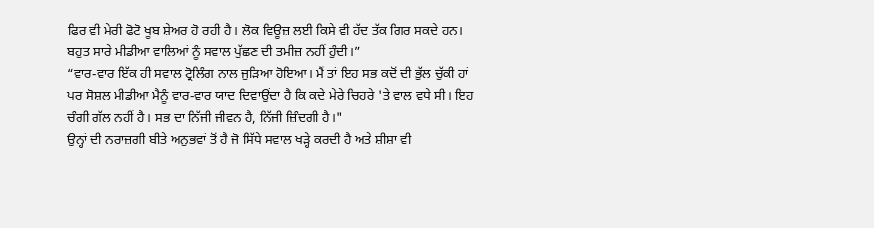ਫਿਰ ਵੀ ਮੇਰੀ ਫੋਟੋ ਖੂਬ ਸ਼ੇਅਰ ਹੋ ਰਹੀ ਹੈ। ਲੋਕ ਵਿਊਜ਼ ਲਈ ਕਿਸੇ ਵੀ ਹੱਦ ਤੱਕ ਗਿਰ ਸਕਦੇ ਹਨ। ਬਹੁਤ ਸਾਰੇ ਮੀਡੀਆ ਵਾਲਿਆਂ ਨੂੰ ਸਵਾਲ ਪੁੱਛਣ ਦੀ ਤਮੀਜ਼ ਨਹੀਂ ਹੁੰਦੀ।”
“ਵਾਰ-ਵਾਰ ਇੱਕ ਹੀ ਸਵਾਲ ਟ੍ਰੋਲਿੰਗ ਨਾਲ ਜੁੜਿਆ ਹੋਇਆ। ਮੈਂ ਤਾਂ ਇਹ ਸਭ ਕਦੋਂ ਦੀ ਭੁੱਲ ਚੁੱਕੀ ਹਾਂ ਪਰ ਸੋਸ਼ਲ ਮੀਡੀਆ ਮੈਨੂੰ ਵਾਰ-ਵਾਰ ਯਾਦ ਦਿਵਾਉਂਦਾ ਹੈ ਕਿ ਕਦੇ ਮੇਰੇ ਚਿਹਰੇ 'ਤੇ ਵਾਲ ਵਧੇ ਸੀ। ਇਹ ਚੰਗੀ ਗੱਲ ਨਹੀਂ ਹੈ। ਸਭ ਦਾ ਨਿੱਜੀ ਜੀਵਨ ਹੈ, ਨਿੱਜੀ ਜ਼ਿੰਦਗੀ ਹੈ।"
ਉਨ੍ਹਾਂ ਦੀ ਨਰਾਜ਼ਗੀ ਬੀਤੇ ਅਨੁਭਵਾਂ ਤੋਂ ਹੈ ਜੋ ਸਿੱਧੇ ਸਵਾਲ ਖੜ੍ਹੇ ਕਰਦੀ ਹੈ ਅਤੇ ਸ਼ੀਸ਼ਾ ਵੀ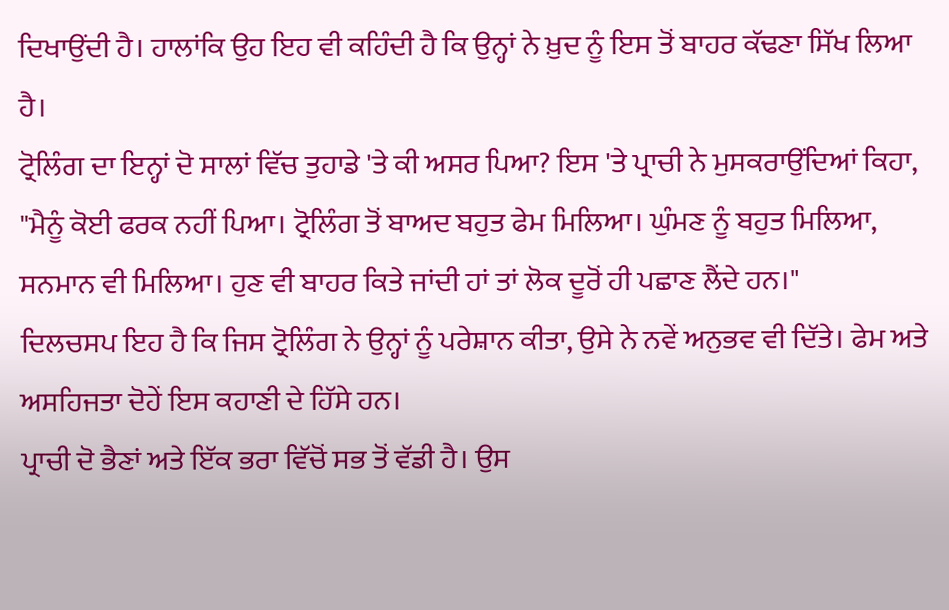ਦਿਖਾਉਂਦੀ ਹੈ। ਹਾਲਾਂਕਿ ਉਹ ਇਹ ਵੀ ਕਹਿੰਦੀ ਹੈ ਕਿ ਉਨ੍ਹਾਂ ਨੇ ਖ਼ੁਦ ਨੂੰ ਇਸ ਤੋਂ ਬਾਹਰ ਕੱਢਣਾ ਸਿੱਖ ਲਿਆ ਹੈ।
ਟ੍ਰੋਲਿੰਗ ਦਾ ਇਨ੍ਹਾਂ ਦੋ ਸਾਲਾਂ ਵਿੱਚ ਤੁਹਾਡੇ 'ਤੇ ਕੀ ਅਸਰ ਪਿਆ? ਇਸ 'ਤੇ ਪ੍ਰਾਚੀ ਨੇ ਮੁਸਕਰਾਉਂਦਿਆਂ ਕਿਹਾ, "ਮੈਨੂੰ ਕੋਈ ਫਰਕ ਨਹੀਂ ਪਿਆ। ਟ੍ਰੋਲਿੰਗ ਤੋਂ ਬਾਅਦ ਬਹੁਤ ਫੇਮ ਮਿਲਿਆ। ਘੁੰਮਣ ਨੂੰ ਬਹੁਤ ਮਿਲਿਆ, ਸਨਮਾਨ ਵੀ ਮਿਲਿਆ। ਹੁਣ ਵੀ ਬਾਹਰ ਕਿਤੇ ਜਾਂਦੀ ਹਾਂ ਤਾਂ ਲੋਕ ਦੂਰੋਂ ਹੀ ਪਛਾਣ ਲੈਂਦੇ ਹਨ।"
ਦਿਲਚਸਪ ਇਹ ਹੈ ਕਿ ਜਿਸ ਟ੍ਰੋਲਿੰਗ ਨੇ ਉਨ੍ਹਾਂ ਨੂੰ ਪਰੇਸ਼ਾਨ ਕੀਤਾ, ਉਸੇ ਨੇ ਨਵੇਂ ਅਨੁਭਵ ਵੀ ਦਿੱਤੇ। ਫੇਮ ਅਤੇ ਅਸਹਿਜਤਾ ਦੋਹੇਂ ਇਸ ਕਹਾਣੀ ਦੇ ਹਿੱਸੇ ਹਨ।
ਪ੍ਰਾਚੀ ਦੋ ਭੈਣਾਂ ਅਤੇ ਇੱਕ ਭਰਾ ਵਿੱਚੋਂ ਸਭ ਤੋਂ ਵੱਡੀ ਹੈ। ਉਸ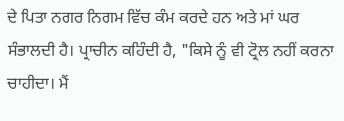ਦੇ ਪਿਤਾ ਨਗਰ ਨਿਗਮ ਵਿੱਚ ਕੰਮ ਕਰਦੇ ਹਨ ਅਤੇ ਮਾਂ ਘਰ ਸੰਭਾਲਦੀ ਹੈ। ਪ੍ਰਾਚੀਨ ਕਹਿੰਦੀ ਹੈ, "ਕਿਸੇ ਨੂੰ ਵੀ ਟ੍ਰੋਲ ਨਹੀਂ ਕਰਨਾ ਚਾਹੀਦਾ। ਮੈਂ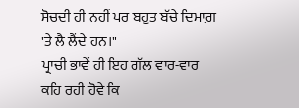ਸੋਚਦੀ ਹੀ ਨਹੀਂ ਪਰ ਬਹੁਤ ਬੱਚੇ ਦਿਮਾਗ਼ 'ਤੇ ਲੈ ਲੈਂਦੇ ਹਨ।"
ਪ੍ਰਾਚੀ ਭਾਵੇਂ ਹੀ ਇਹ ਗੱਲ ਵਾਰ-ਵਾਰ ਕਹਿ ਰਹੀ ਹੋਵੇ ਕਿ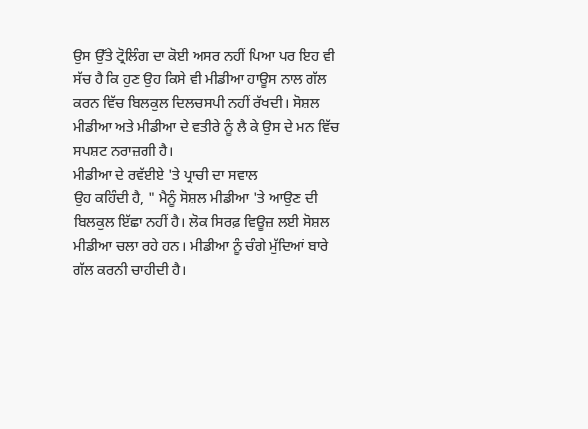ਉਸ ਉੱਤੇ ਟ੍ਰੋਲਿੰਗ ਦਾ ਕੋਈ ਅਸਰ ਨਹੀਂ ਪਿਆ ਪਰ ਇਹ ਵੀ ਸੱਚ ਹੈ ਕਿ ਹੁਣ ਉਹ ਕਿਸੇ ਵੀ ਮੀਡੀਆ ਹਾਊਸ ਨਾਲ ਗੱਲ ਕਰਨ ਵਿੱਚ ਬਿਲਕੁਲ ਦਿਲਚਸਪੀ ਨਹੀਂ ਰੱਖਦੀ। ਸੋਸ਼ਲ ਮੀਡੀਆ ਅਤੇ ਮੀਡੀਆ ਦੇ ਵਤੀਰੇ ਨੂੰ ਲੈ ਕੇ ਉਸ ਦੇ ਮਨ ਵਿੱਚ ਸਪਸ਼ਟ ਨਰਾਜ਼ਗੀ ਹੈ।
ਮੀਡੀਆ ਦੇ ਰਵੱਈਏ 'ਤੇ ਪ੍ਰਾਚੀ ਦਾ ਸਵਾਲ
ਉਹ ਕਹਿੰਦੀ ਹੈ, " ਮੈਨੂੰ ਸੋਸ਼ਲ ਮੀਡੀਆ 'ਤੇ ਆਉਣ ਦੀ ਬਿਲਕੁਲ ਇੱਛਾ ਨਹੀਂ ਹੈ। ਲੋਕ ਸਿਰਫ਼ ਵਿਊਜ਼ ਲਈ ਸੋਸ਼ਲ ਮੀਡੀਆ ਚਲਾ ਰਹੇ ਹਨ। ਮੀਡੀਆ ਨੂੰ ਚੰਗੇ ਮੁੱਦਿਆਂ ਬਾਰੇ ਗੱਲ ਕਰਨੀ ਚਾਹੀਦੀ ਹੈ।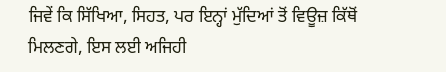ਜਿਵੇਂ ਕਿ ਸਿੱਖਿਆ, ਸਿਹਤ, ਪਰ ਇਨ੍ਹਾਂ ਮੁੱਦਿਆਂ ਤੋਂ ਵਿਊਜ਼ ਕਿੱਥੋਂ ਮਿਲਣਗੇ, ਇਸ ਲਈ ਅਜਿਹੀ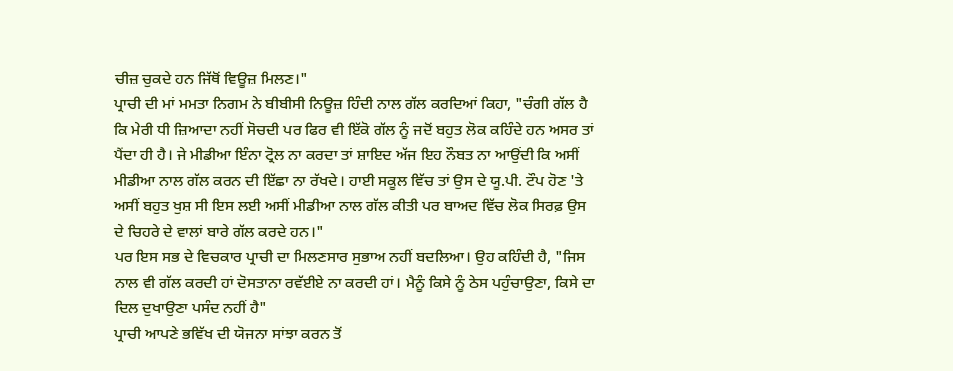ਚੀਜ਼ ਚੁਕਦੇ ਹਨ ਜਿੱਥੋਂ ਵਿਊਜ਼ ਮਿਲਣ।"
ਪ੍ਰਾਚੀ ਦੀ ਮਾਂ ਮਮਤਾ ਨਿਗਮ ਨੇ ਬੀਬੀਸੀ ਨਿਊਜ਼ ਹਿੰਦੀ ਨਾਲ ਗੱਲ ਕਰਦਿਆਂ ਕਿਹਾ, "ਚੰਗੀ ਗੱਲ ਹੈ ਕਿ ਮੇਰੀ ਧੀ ਜ਼ਿਆਦਾ ਨਹੀਂ ਸੋਚਦੀ ਪਰ ਫਿਰ ਵੀ ਇੱਕੋ ਗੱਲ ਨੂੰ ਜਦੋਂ ਬਹੁਤ ਲੋਕ ਕਹਿੰਦੇ ਹਨ ਅਸਰ ਤਾਂ ਪੈਂਦਾ ਹੀ ਹੈ। ਜੇ ਮੀਡੀਆ ਇੰਨਾ ਟ੍ਰੋਲ ਨਾ ਕਰਦਾ ਤਾਂ ਸ਼ਾਇਦ ਅੱਜ ਇਹ ਨੌਬਤ ਨਾ ਆਉਂਦੀ ਕਿ ਅਸੀਂ ਮੀਡੀਆ ਨਾਲ ਗੱਲ ਕਰਨ ਦੀ ਇੱਛਾ ਨਾ ਰੱਖਦੇ। ਹਾਈ ਸਕੂਲ ਵਿੱਚ ਤਾਂ ਉਸ ਦੇ ਯੂ.ਪੀ. ਟੌਪ ਹੋਣ 'ਤੇ ਅਸੀਂ ਬਹੁਤ ਖੁਸ਼ ਸੀ ਇਸ ਲਈ ਅਸੀਂ ਮੀਡੀਆ ਨਾਲ ਗੱਲ ਕੀਤੀ ਪਰ ਬਾਅਦ ਵਿੱਚ ਲੋਕ ਸਿਰਫ਼ ਉਸ ਦੇ ਚਿਹਰੇ ਦੇ ਵਾਲਾਂ ਬਾਰੇ ਗੱਲ ਕਰਦੇ ਹਨ।"
ਪਰ ਇਸ ਸਭ ਦੇ ਵਿਚਕਾਰ ਪ੍ਰਾਚੀ ਦਾ ਮਿਲਣਸਾਰ ਸੁਭਾਅ ਨਹੀਂ ਬਦਲਿਆ। ਉਹ ਕਹਿੰਦੀ ਹੈ, "ਜਿਸ ਨਾਲ ਵੀ ਗੱਲ ਕਰਦੀ ਹਾਂ ਦੋਸਤਾਨਾ ਰਵੱਈਏ ਨਾ ਕਰਦੀ ਹਾਂ। ਮੈਨੂੰ ਕਿਸੇ ਨੂੰ ਠੇਸ ਪਹੁੰਚਾਉਣਾ, ਕਿਸੇ ਦਾ ਦਿਲ ਦੁਖਾਉਣਾ ਪਸੰਦ ਨਹੀਂ ਹੈ"
ਪ੍ਰਾਚੀ ਆਪਣੇ ਭਵਿੱਖ ਦੀ ਯੋਜਨਾ ਸਾਂਝਾ ਕਰਨ ਤੋਂ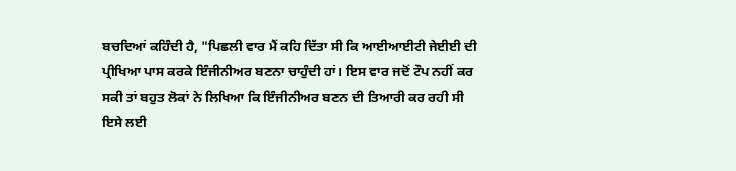ਬਚਦਿਆਂ ਕਹਿੰਦੀ ਹੈ, "ਪਿਛਲੀ ਵਾਰ ਮੈਂ ਕਹਿ ਦਿੱਤਾ ਸੀ ਕਿ ਆਈਆਈਟੀ ਜੇਈਈ ਦੀ ਪ੍ਰੀਖਿਆ ਪਾਸ ਕਰਕੇ ਇੰਜੀਨੀਅਰ ਬਣਨਾ ਚਾਹੁੰਦੀ ਹਾਂ। ਇਸ ਵਾਰ ਜਦੋਂ ਟੌਪ ਨਹੀਂ ਕਰ ਸਕੀ ਤਾਂ ਬਹੁਤ ਲੋਕਾਂ ਨੇ ਲਿਖਿਆ ਕਿ ਇੰਜੀਨੀਅਰ ਬਣਨ ਦੀ ਤਿਆਰੀ ਕਰ ਰਹੀ ਸੀ ਇਸੇ ਲਈ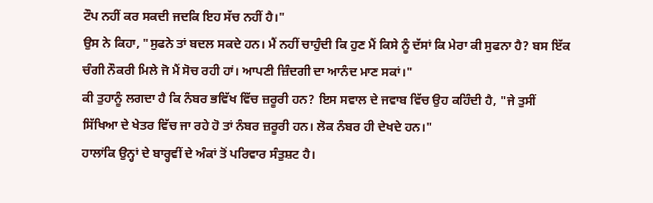ਟੌਪ ਨਹੀਂ ਕਰ ਸਕਦੀ ਜਦਕਿ ਇਹ ਸੱਚ ਨਹੀਂ ਹੈ।"
ਉਸ ਨੇ ਕਿਹਾ, "ਸੁਫਨੇ ਤਾਂ ਬਦਲ ਸਕਦੇ ਹਨ। ਮੈਂ ਨਹੀਂ ਚਾਹੁੰਦੀ ਕਿ ਹੁਣ ਮੈਂ ਕਿਸੇ ਨੂੰ ਦੱਸਾਂ ਕਿ ਮੇਰਾ ਕੀ ਸੁਫਨਾ ਹੈ? ਬਸ ਇੱਕ ਚੰਗੀ ਨੌਕਰੀ ਮਿਲੇ ਜੋ ਮੈਂ ਸੋਚ ਰਹੀ ਹਾਂ। ਆਪਣੀ ਜ਼ਿੰਦਗੀ ਦਾ ਆਨੰਦ ਮਾਣ ਸਕਾਂ।"
ਕੀ ਤੁਹਾਨੂੰ ਲਗਦਾ ਹੈ ਕਿ ਨੰਬਰ ਭਵਿੱਖ ਵਿੱਚ ਜ਼ਰੂਰੀ ਹਨ? ਇਸ ਸਵਾਲ ਦੇ ਜਵਾਬ ਵਿੱਚ ਉਹ ਕਹਿੰਦੀ ਹੈ, "ਜੇ ਤੁਸੀਂ ਸਿੱਖਿਆ ਦੇ ਖੇਤਰ ਵਿੱਚ ਜਾ ਰਹੇ ਹੋ ਤਾਂ ਨੰਬਰ ਜ਼ਰੂਰੀ ਹਨ। ਲੋਕ ਨੰਬਰ ਹੀ ਦੇਖਦੇ ਹਨ।"
ਹਾਲਾਂਕਿ ਉਨ੍ਹਾਂ ਦੇ ਬਾਰ੍ਹਵੀਂ ਦੇ ਅੰਕਾਂ ਤੋਂ ਪਰਿਵਾਰ ਸੰਤੁਸ਼ਟ ਹੈ।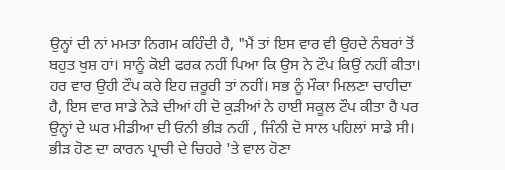ਉਨ੍ਹਾਂ ਦੀ ਨਾਂ ਮਮਤਾ ਨਿਗਮ ਕਹਿੰਦੀ ਹੈ, "ਮੈਂ ਤਾਂ ਇਸ ਵਾਰ ਵੀ ਉਹਦੇ ਨੰਬਰਾਂ ਤੋਂ ਬਹੁਤ ਖੁਸ਼ ਹਾਂ। ਸਾਨੂੰ ਕੋਈ ਫਰਕ ਨਹੀਂ ਪਿਆ ਕਿ ਉਸ ਨੇ ਟੌਪ ਕਿਉਂ ਨਹੀਂ ਕੀਤਾ। ਹਰ ਵਾਰ ਉਹੀ ਟੌਪ ਕਰੇ ਇਹ ਜ਼ਰੂਰੀ ਤਾਂ ਨਹੀਂ। ਸਭ ਨੂੰ ਮੌਕਾ ਮਿਲਣਾ ਚਾਹੀਦਾ ਹੈ, ਇਸ ਵਾਰ ਸਾਡੇ ਨੇੜੇ ਦੀਆਂ ਹੀ ਦੋ ਕੁੜੀਆਂ ਨੇ ਹਾਈ ਸਕੂਲ ਟੌਪ ਕੀਤਾ ਹੈ ਪਰ ਉਨ੍ਹਾਂ ਦੇ ਘਰ ਮੀਡੀਆ ਦੀ ਓਨੀ ਭੀੜ ਨਹੀਂ , ਜਿੰਨੀ ਦੋ ਸਾਲ ਪਹਿਲਾਂ ਸਾਡੇ ਸੀ। ਭੀੜ ਹੋਣ ਦਾ ਕਾਰਨ ਪ੍ਰਾਚੀ ਦੇ ਚਿਹਰੇ 'ਤੇ ਵਾਲ ਹੋਣਾ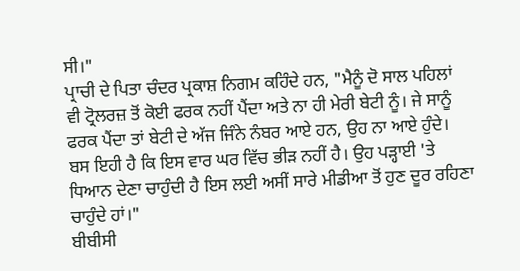ਸੀ।"
ਪ੍ਰਾਚੀ ਦੇ ਪਿਤਾ ਚੰਦਰ ਪ੍ਰਕਾਸ਼ ਨਿਗਮ ਕਹਿੰਦੇ ਹਨ, "ਮੈਨੂੰ ਦੋ ਸਾਲ ਪਹਿਲਾਂ ਵੀ ਟ੍ਰੋਲਰਜ਼ ਤੋਂ ਕੋਈ ਫਰਕ ਨਹੀਂ ਪੈਂਦਾ ਅਤੇ ਨਾ ਹੀ ਮੇਰੀ ਬੇਟੀ ਨੂੰ। ਜੇ ਸਾਨੂੰ ਫਰਕ ਪੈਂਦਾ ਤਾਂ ਬੇਟੀ ਦੇ ਅੱਜ ਜਿੰਨੇ ਨੰਬਰ ਆਏ ਹਨ, ਉਹ ਨਾ ਆਏ ਹੁੰਦੇ। ਬਸ ਇਹੀ ਹੈ ਕਿ ਇਸ ਵਾਰ ਘਰ ਵਿੱਚ ਭੀੜ ਨਹੀਂ ਹੈ। ਉਹ ਪੜ੍ਹਾਈ 'ਤੇ ਧਿਆਨ ਦੇਣਾ ਚਾਹੁੰਦੀ ਹੈ ਇਸ ਲਈ ਅਸੀਂ ਸਾਰੇ ਮੀਡੀਆ ਤੋਂ ਹੁਣ ਦੂਰ ਰਹਿਣਾ ਚਾਹੁੰਦੇ ਹਾਂ।"
ਬੀਬੀਸੀ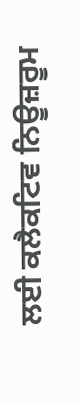ਲਈ ਕਲੈਕਟਿਵ ਨਿਊਜ਼ਰੂਮ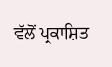ਵੱਲੋਂ ਪ੍ਰਕਾਸ਼ਿਤ